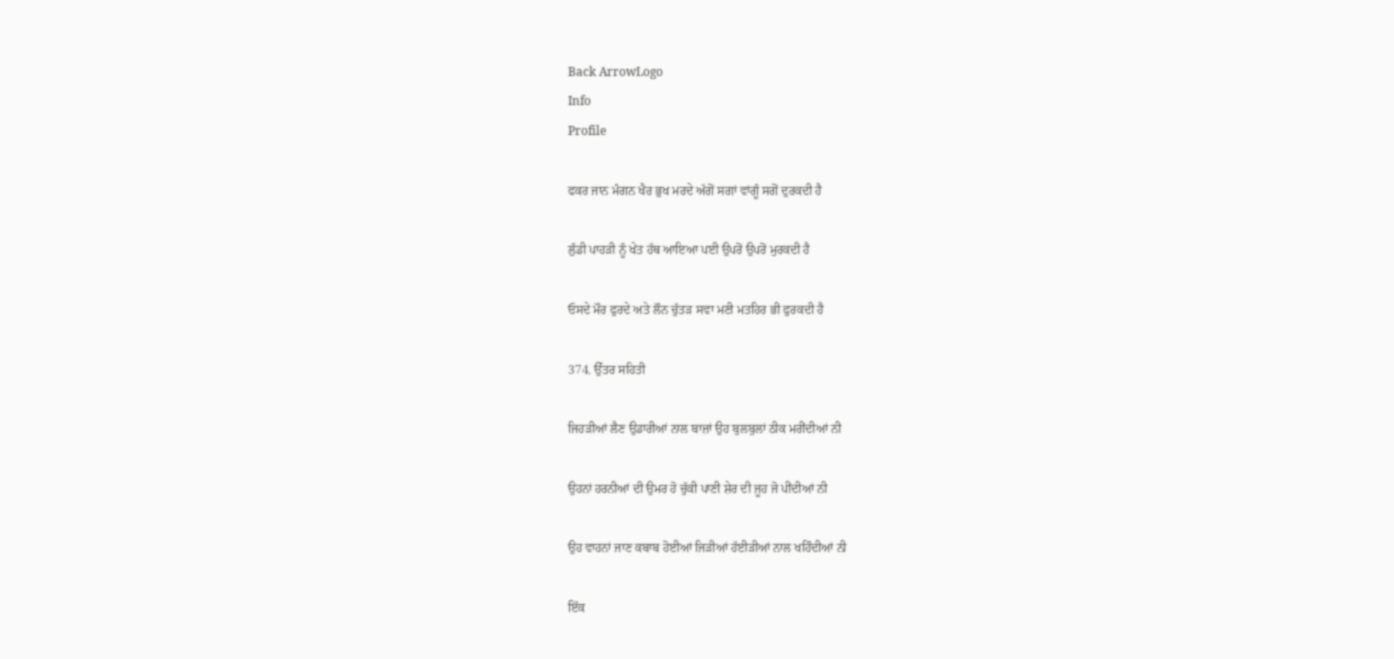Back ArrowLogo
Info
Profile

ਫਕਰ ਜਾਨ ਮੰਗਨ ਖੈਰ ਭੁਖ ਮਰਦੇ ਅੱਗੋਂ ਸਗਾਂ ਵਾਂਗੂੰ ਸਗੋਂ ਦੁਰਕਦੀ ਹੈ

ਲੁੰਡੀ ਪਾਹੜੀ ਨੂੰ ਖੇਤ ਹੱਥ ਆਇਆ ਪਈ ਉਪਰੋਂ ਉਪਰੋਂ ਮੁਰਕਦੀ ਹੈ

ਓਸਦੇ ਮੌਰ ਫੁਰਦੇ ਅਤੇ ਲੌਨ ਚੁੱਤੜ ਸਵਾ ਮਣੀ ਮਤਹਿਰ ਭੀ ਫੁਰਕਦੀ ਹੈ

374. ਉੱਤਰ ਸਹਿਤੀ

ਜਿਹੜੀਆਂ ਲੈਣ ਉਡਾਰੀਆਂ ਨਾਲ ਬਾਜ਼ਾਂ ਉਹ ਬੁਲਬੁਲਾਂ ਠੀਕ ਮਰੀਂਦੀਆਂ ਨੀ

ਉਹਨਾਂ ਹਰਨੀਆਂ ਦੀ ਉਮਰ ਹੋ ਚੁੱਕੀ ਪਾਣੀ ਸ਼ੇਰ ਦੀ ਜੂਹ ਜੋ ਪੀਂਦੀਆਂ ਨੀ

ਉਹ ਵਾਹਨਾਂ ਜਾਣ ਕਬਾਬ ਹੋਈਆਂ ਜਿੜੀਆਂ ਹੱਈੜੀਆਂ ਨਾਲ ਖਹਿੰਦੀਆਂ ਨੀ

ਇੱਕ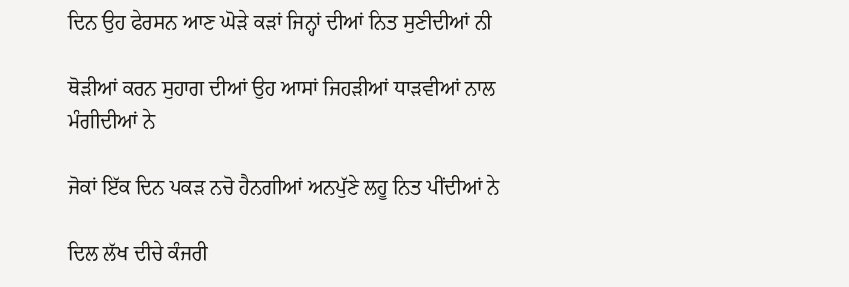ਦਿਨ ਉਹ ਫੇਰਸਨ ਆਣ ਘੋੜੇ ਕੜਾਂ ਜਿਨ੍ਹਾਂ ਦੀਆਂ ਨਿਤ ਸੁਣੀਦੀਆਂ ਨੀ

ਥੋੜੀਆਂ ਕਰਨ ਸੁਹਾਗ ਦੀਆਂ ਉਹ ਆਸਾਂ ਜਿਹੜੀਆਂ ਧਾੜਵੀਆਂ ਨਾਲ ਮੰਗੀਦੀਆਂ ਨੇ

ਜੋਕਾਂ ਇੱਕ ਦਿਨ ਪਕੜ ਨਚੋ ਹੈਨਗੀਆਂ ਅਨਪੁੱਣੇ ਲਹੂ ਨਿਤ ਪੀਂਦੀਆਂ ਨੇ

ਦਿਲ ਲੱਖ ਦੀਚੇ ਕੰਜਰੀ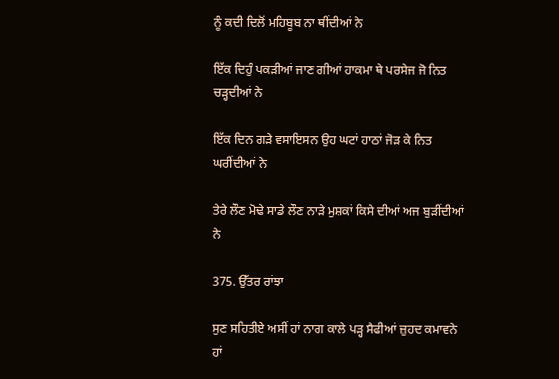ਨੂੰ ਕਦੀ ਦਿਲੋਂ ਮਹਿਬੂਬ ਨਾ ਥੀਂਦੀਆਂ ਨੇ

ਇੱਕ ਦਿਹੁੰ ਪਕੜੀਆਂ ਜਾਣ ਗੀਆਂ ਹਾਕਮਾ ਥੇ ਪਰਸੇਜ ਜੋ ਨਿਤ ਚੜ੍ਹਦੀਆਂ ਨੇ

ਇੱਕ ਦਿਨ ਗੜੇ ਵਸਾਇਸਨ ਉਹ ਘਟਾਂ ਹਾਠਾਂ ਜੋੜ ਕੇ ਨਿਤ ਘਰੀਂਦੀਆਂ ਨੇ

ਤੇਰੇ ਲੌਣ ਮੋਢੇ ਸਾਡੇ ਲੌਣ ਨਾੜੇ ਮੁਸ਼ਕਾਂ ਕਿਸੇ ਦੀਆਂ ਅਜ ਬੁੜੀਂਦੀਆਂ ਨੇ

375. ਉੱਤਰ ਰਾਂਝਾ

ਸੁਣ ਸਹਿਤੀਏ ਅਸੀਂ ਹਾਂ ਨਾਗ ਕਾਲੇ ਪੜ੍ਹ ਸੈਫੀਆਂ ਜ਼ੁਹਦ ਕਮਾਵਨੇ ਹਾਂ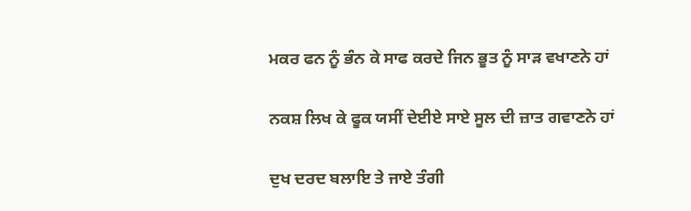ਮਕਰ ਫਨ ਨੂੰ ਭੰਨ ਕੇ ਸਾਫ ਕਰਦੇ ਜਿਨ ਭੂਤ ਨੂੰ ਸਾੜ ਵਖਾਣਨੇ ਹਾਂ

ਨਕਸ਼ ਲਿਖ ਕੇ ਫੂਕ ਯਸੀਂ ਦੇਈਏ ਸਾਏ ਸੂਲ ਦੀ ਜ਼ਾਤ ਗਵਾਣਨੇ ਹਾਂ

ਦੁਖ ਦਰਦ ਬਲਾਇ ਤੇ ਜਾਏ ਤੰਗੀ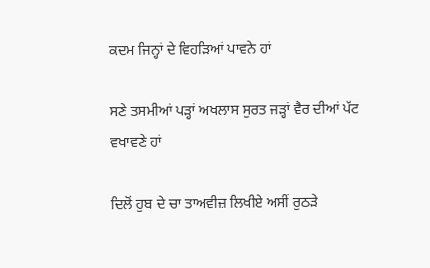ਕਦਮ ਜਿਨ੍ਹਾਂ ਦੇ ਵਿਹੜਿਆਂ ਪਾਵਨੇ ਹਾਂ

ਸਣੇ ਤਸਮੀਆਂ ਪੜ੍ਹਾਂ ਅਖਲਾਸ ਸੁਰਤ ਜੜ੍ਹਾਂ ਵੈਰ ਦੀਆਂ ਪੱਟ ਵਖਾਵਣੇ ਹਾਂ

ਦਿਲੋਂ ਹੁਬ ਦੇ ਚਾ ਤਾਅਵੀਜ਼ ਲਿਖੀਏ ਅਸੀਂ ਰੁਠੜੇ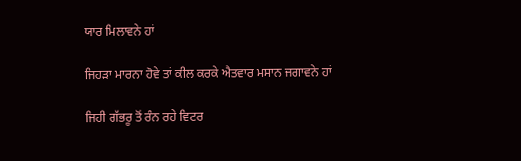ਯਾਰ ਮਿਲਾਵਨੇ ਹਾਂ

ਜਿਹੜਾ ਮਾਰਨਾ ਹੋਵੇ ਤਾਂ ਕੀਲ ਕਰਕੇ ਐਤਵਾਰ ਮਸਾਨ ਜਗਾਵਨੇ ਹਾਂ

ਜਿਹੀ ਗੱਭਰੂ ਤੋਂ ਰੰਨ ਰਹੇ ਵਿਟਰ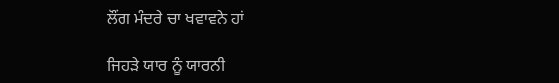ਲੌਂਗ ਮੰਦਰੇ ਚਾ ਖਵਾਵਨੇ ਹਾਂ

ਜਿਹੜੇ ਯਾਰ ਨੂੰ ਯਾਰਨੀ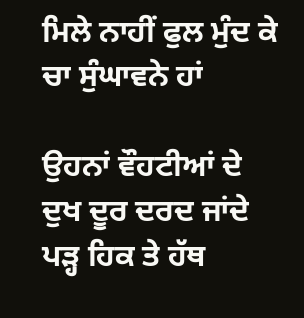ਮਿਲੇ ਨਾਹੀਂ ਫੁਲ ਮੁੰਦ ਕੇ ਚਾ ਸੁੰਘਾਵਨੇ ਹਾਂ

ਉਹਨਾਂ ਵੌਹਟੀਆਂ ਦੇ ਦੁਖ ਦੂਰ ਦਰਦ ਜਾਂਦੇ ਪੜ੍ਹ ਹਿਕ ਤੇ ਹੱਥ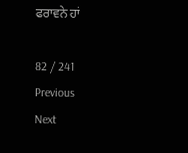ਫਰਾਵਨੇ ਹਾਂ

82 / 241
Previous
Next